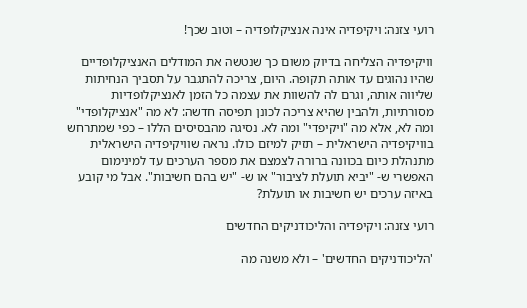רועי צזנה: ויקיפדיה אינה אנציקלופדיה – וטוב שכך!

וויקיפדיה הצליחה בדיוק משום כך שנטשה את המודלים האנציקלופדיים שהיו נהוגים עד אותה תקופה. היום, צריכה להתגבר על תסביך הנחיתות שליווה אותה, וגרם לה להשוות את עצמה כל הזמן לאנציקלופדיות מסורתיות, ולהבין שהיא צריכה לכונן תפיסה חדשה: לא מה "אנציקלופדי" ומה לא, אלא מה "ויקיפדי" ומה לא. נסיגה מהבסיסים הללו – כפי שמתרחש בוויקיפדיה הישראלית – תזיק למיזם כולו. נראה שוויקיפדיה הישראלית מתנהלת כיום בכוונה ברורה לצמצם את מספר הערכים עד למינימום האפשרי ש- "יביא תועלת לציבור" או ש- "יש בהם חשיבות". אבל מי קובע באיזה ערכים יש חשיבות או תועלת?

רועי צזנה: ויקיפדיה והליכודניקים החדשים

'הליכודניקים החדשים' – ולא משנה מה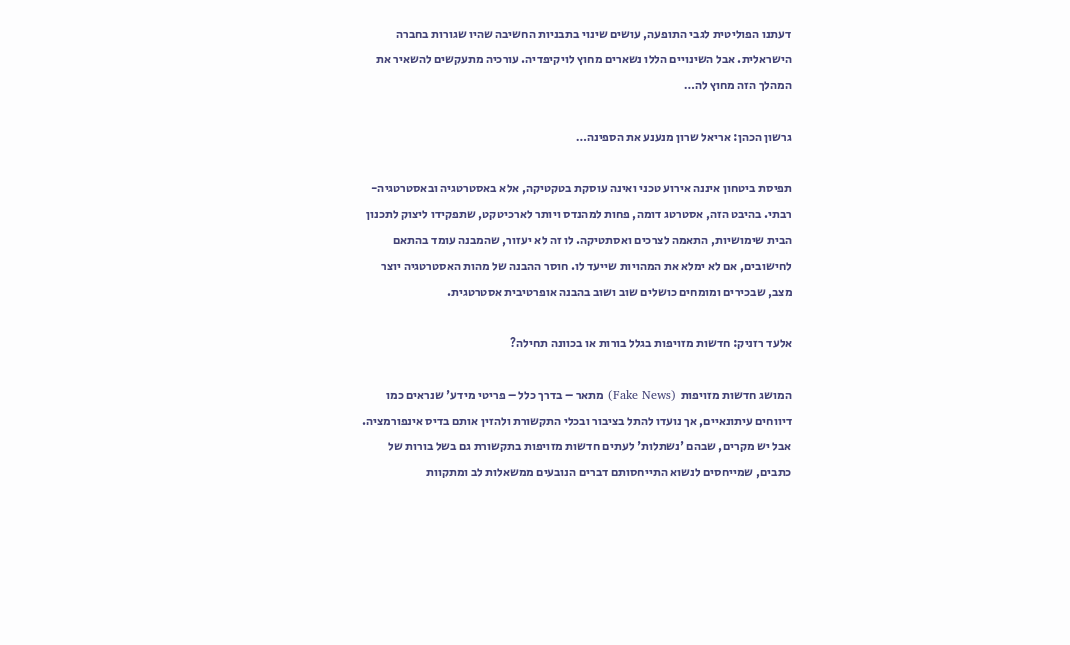דעתנו הפוליטית לגבי התופעה, עושים שינוי בתבניות החשיבה שהיו שגורות בחברה הישראלית. אבל השינויים הללו נשארים מחוץ לויקיפדיה. עורכיה מתעקשים להשאיר את המהלך הזה מחוץ לה…

גרשון הכהן: אריאל שרון מנענע את הספינה…

תפיסת ביטחון איננה אירוע טכני ואינה עוסקת בטקטיקה, אלא באסטרטגיה ובאסטרטגיה-רבתי. בהיבט הזה, אסטרטג דומה, פחות למהנדס ויותר לארכיטקט, שתפקידו ליצוק לתכנון הבית שימושיות, התאמה לצרכים ואסתטיקה. לו זה לא יעזור, שהמבנה עומד בהתאם לחישובים, אם לא ימלא את המהויות שייעד לו. חוסר ההבנה של מהות האסטרטגיה יוצר מצב, שבכירים ומומחים כושלים שוב ושוב בהבנה אופרטיבית אסטרטגית.

אלעד רזניק: חדשות מזויפות בגלל בורות או בכוונה תחילה?

המושג חדשות מזויפות  (Fake News) מתאר – בדרך כלל – פריטי מידע' שנראים כמו דיווחים עיתונאיים, אך נועדו להתל בציבור ובכלי התקשורת ולהזין אותם בדיס אינפורמציה. אבל יש מקרים, שבהם 'נשתלות' לעתים חדשות מזויפות בתקשורת גם בשל בורות של כתבים, שמייחסים לנשוא התייחסותם דברים הנובעים ממשאלות לב ומתקוות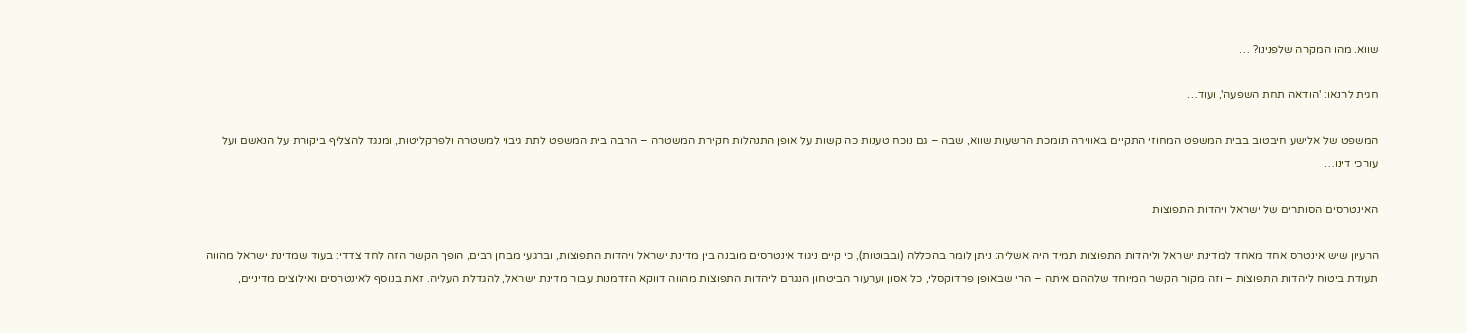שווא. מהו המקרה שלפנינו? …

חגית לרנאו: 'הודאה תחת השפעה', ועוד…

המשפט של אלישע חיבטוב בבית המשפט המחוזי התקיים באווירה תומכת הרשעות שווא, שבה – גם נוכח טענות כה קשות על אופן התנהלות חקירת המשטרה – הרבה בית המשפט לתת גיבוי למשטרה ולפרקליטות, ומנגד להצליף ביקורת על הנאשם ועל עורכי דינו…

האינטרסים הסותרים של ישראל ויהדות התפוצות

הרעיון שיש אינטרס אחד מאחד למדינת ישראל וליהדות התפוצות תמיד היה אשליה: ניתן לומר בהכללה (ובבוטות), כי קיים ניגוד אינטרסים מובנה בין מדינת ישראל ויהדות התפוצות, וברגעי מבחן רבים, הופך הקשר הזה לחד צדדי: בעוד שמדינת ישראל מהווה תעודת ביטוח ליהדות התפוצות – וזה מקור הקשר המיוחד שלההם איתה – הרי שבאופן פרדוקסלי, כל אסון וערעור הביטחון הנגרם ליהדות התפוצות מהווה דווקא הזדמנות עבור מדינת ישראל, להגדלת העליה. זאת בנוסף לאינטרסים ואילוצים מדיניים,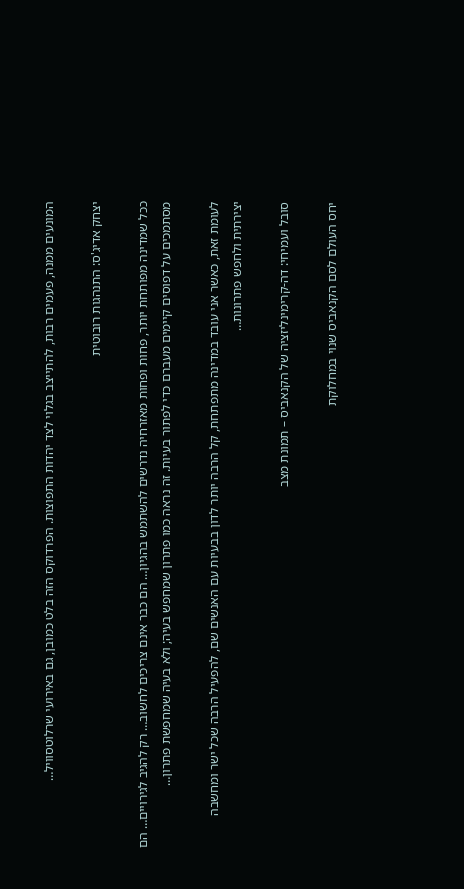המונעים ממנה, פעמים רבות, להתייצב בגלוי לצד יהדות התפוצות. הפרדוקס הזה בלט כמובן, גם באירועי שרלוטסוויל…

יצחק אדיג'ס: התנהגות רובוטית

ככל שמדינה מפותחת יותר, פחות ופחות מאזרחיה נדרשים להשתמש בהגיון… הם כבר אינם צריכים לחשוב… רק להגיב לגירויים… הם מסתמכים על דפוסים קיימים מעברם כדי לפתור בעיות. זה נראה כמו פתרון שמחפש בעיה; ולא בעיה שמחפשת פתרון…

לעומת זאת, כאשר אני עובד במדינה מתפתחת, קל הרבה יותר לדון בבעיות עם האנשים שם, להפעיל הרבה שכל ישר ומחשבה יצירתית ולחפש פתרונות…

סובל ועמיחי: דה-קרימינליזציה של הקנאביס – תמונת מצב

יחס העולם לסם הקנאביס שנוי במחלוקת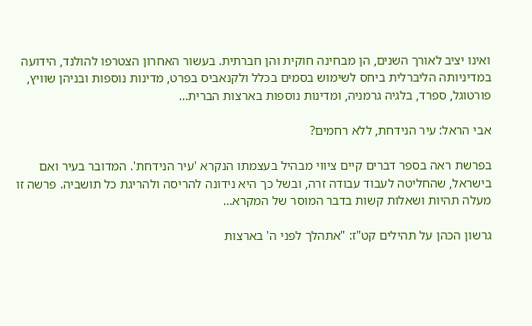ואינו יציב לאורך השנים, הן מבחינה חוקית והן חברתית. בעשור האחרון הצטרפו להולנד, הידועה במדיניותה הליברלית ביחס לשימוש בסמים בכלל ולקנאביס בפרט, מדינות נוספות ובניהן שוויץ, פורטוגל, ספרד, בלגיה גרמניה, ומדינות נוספות בארצות הברית…

אבי הראל: עיר הנידחת, ללא רחמים?

בפרשת ראה בספר דברים קיים ציווי מבהיל בעצמתו הנקרא 'עיר הנידחת'. המדובר בעיר ואם בישראל, שהחליטה לעבוד עבודה זרה, ובשל כך היא נידונה להריסה ולהריגת כל תושביה. פרשה זו מעלה תהיות ושאלות קשות בדבר המוסר של המקרא…

גרשון הכהן על תהילים קט"ז: "אתהלך לפני ה' בארצות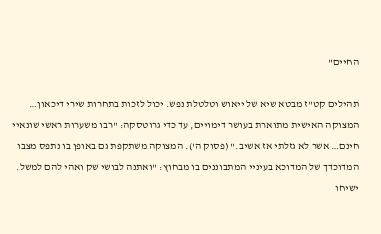החיים"

תהילים קט"ז מבטא שיא של ייאוש וטלטלת נפש. יכול לזכות בתחרות שירי דיכאון… המצוקה האישית מתוארת בעושר דימויים, עד כדי גרוטסקה: "רבו משערות ראשי שונאיי חינם… אשר לא גזלתי אז אשיב." (פסוק ה'). המצוקה משתקפת גם באופן בו נתפס מצבו המדוכדך של המדוכא בעיניי המתבוננים בו מבחוץ: "ואתנה לבושי שק ואהי להם למשל. ישיחו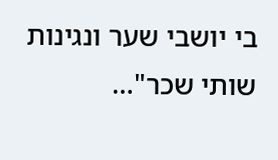בי יושבי שער ונגינות שותי שכר"…